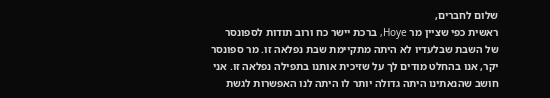שלום לחברים,
ראשית כפי שציין מר Hoye, ברכת יישר כח ורוב תודות לספונסר של השבת שבלעדיו לא היתה מתקיימת שבת נפלאה זו. מר ספונסר יקר, אנו בהחלט מודים לך על שזיכית אותנו בתפילה נפלאה זו. אני חושב שהנאתינו היתה גדולה יותר לו היתה לנו האפשרות לגשת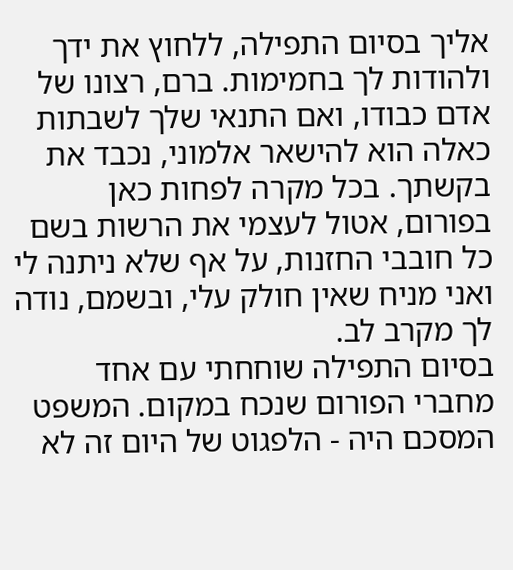אליך בסיום התפילה, ללחוץ את ידך ולהודות לך בחמימות. ברם, רצונו של אדם כבודו, ואם התנאי שלך לשבתות כאלה הוא להישאר אלמוני, נכבד את בקשתך. בכל מקרה לפחות כאן בפורום, אטול לעצמי את הרשות בשם כל חובבי החזנות, על אף שלא ניתנה לי ואני מניח שאין חולק עלי, ובשמם, נודה לך מקרב לב.
בסיום התפילה שוחחתי עם אחד מחברי הפורום שנכח במקום. המשפט המסכם היה - הלפגוט של היום זה לא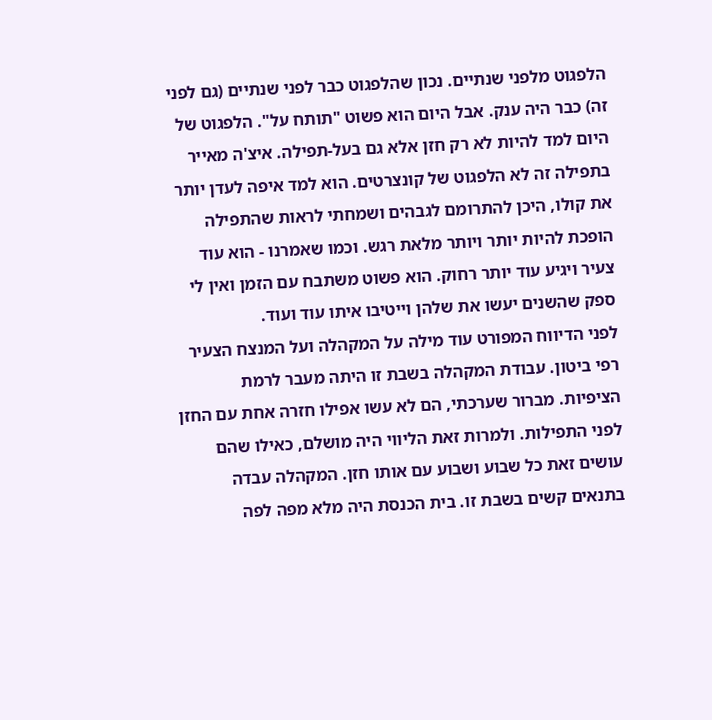הלפגוט מלפני שנתיים. נכון שהלפגוט כבר לפני שנתיים (גם לפני זה) כבר היה ענק. אבל היום הוא פשוט "תותח על". הלפגוט של היום למד להיות לא רק חזן אלא גם בעל-תפילה. איצ'ה מאייר בתפילה זה לא הלפגוט של קונצרטים. הוא למד איפה לעדן יותר את קולו, היכן להתרומם לגבהים ושמחתי לראות שהתפילה הופכת להיות יותר ויותר מלאת רגש. וכמו שאמרנו - הוא עוד צעיר ויגיע עוד יותר רחוק. הוא פשוט משתבח עם הזמן ואין לי ספק שהשנים יעשו את שלהן וייטיבו איתו עוד ועוד.
לפני הדיווח המפורט עוד מילה על המקהלה ועל המנצח הצעיר רפי ביטון. עבודת המקהלה בשבת זו היתה מעבר לרמת הציפיות. מברור שערכתי, הם לא עשו אפילו חזרה אחת עם החזן לפני התפילות. ולמרות זאת הליווי היה מושלם, כאילו שהם עושים זאת כל שבוע ושבוע עם אותו חזן. המקהלה עבדה בתנאים קשים בשבת זו. בית הכנסת היה מלא מפה לפה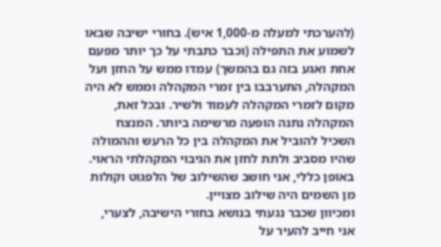(להערכתי למעלה מ-1,000 איש). בחורי ישיבה שבאו לשמוע את התפילה (וכבר כתבתי על כך יותר מפעם אחת ואגע בזה גם בהמשך) עמדו ממש על החזן ועל המקהלה, התערבבו בין זמרי המקהלה וממש לא היה מקום לזמרי המקהלה לעמוד ולשיר. ובכל זאת, המקהלה נתנה הופעה מרשימה ביותר. המנצח השכיל להוביל את המקהלה בין כל הרעש וההמולה שהיו מסביב ולתת לחזן את הגיבוי המקהלתי הראוי. באופן כללי, אני חושב שהשילוב של הלפגוט וקולות מן השמים היה שילוב מצויין.
ומכיוון שכבר נגעתי בנושא בחורי הישיבה, לצערי, אני חייב להעיר על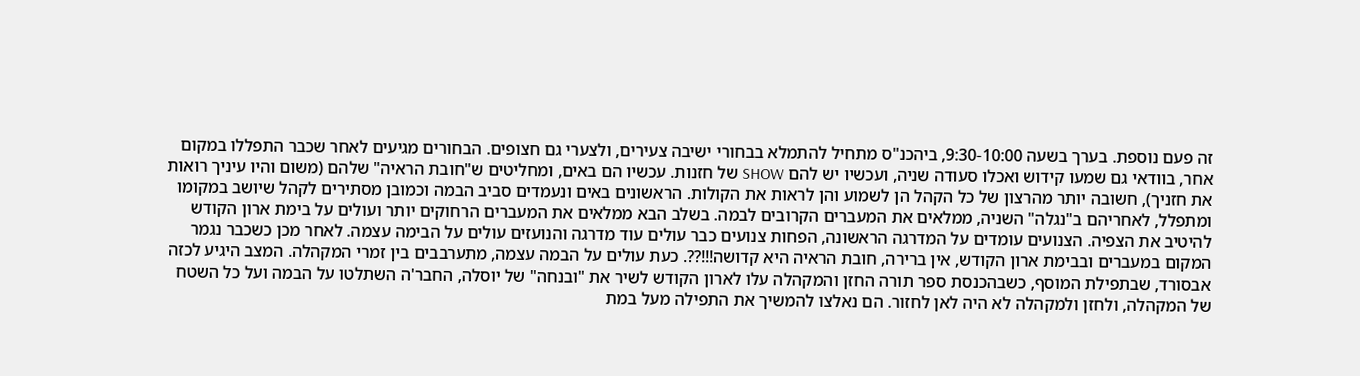זה פעם נוספת. בערך בשעה 9:30-10:00, ביהכנ"ס מתחיל להתמלא בבחורי ישיבה צעירים, ולצערי גם חצופים. הבחורים מגיעים לאחר שכבר התפללו במקום אחר, בוודאי גם שמעו קידוש ואכלו סעודה שניה, ועכשיו יש להם SHOW של חזנות. עכשיו הם באים, ומחליטים ש"חובת הראיה" שלהם (משום והיו עיניך רואות את חזניך), חשובה יותר מהרצון של כל הקהל הן לשמוע והן לראות את הקולות. הראשונים באים ונעמדים סביב הבמה וכמובן מסתירים לקהל שיושב במקומו ומתפלל, לאחריהם ב"נגלה" השניה, ממלאים את המעברים הקרובים לבמה. בשלב הבא ממלאים את המעברים הרחוקים יותר ועולים על בימת ארון הקודש להיטיב את הצפיה. הצנועים עומדים על המדרגה הראשונה, הפחות צנועים כבר עולים עוד מדרגה והנועזים עולים על הבימה עצמה. לאחר מכן כשכבר נגמר המקום במעברים ובבימת ארון הקודש, אין ברירה, חובת הראיה היא קדושה!!!??. כעת עולים על הבמה עצמה, מתערבבים בין זמרי המקהלה. המצב היגיע לכזה אבסורד, שבתפילת המוסף, כשבהכנסת ספר תורה החזן והמקהלה עלו לארון הקודש לשיר את "ובנחה" של יוסלה, החבר'ה השתלטו על הבמה ועל כל השטח של המקהלה, ולחזן ולמקהלה לא היה לאן לחזור. הם נאלצו להמשיך את התפילה מעל במת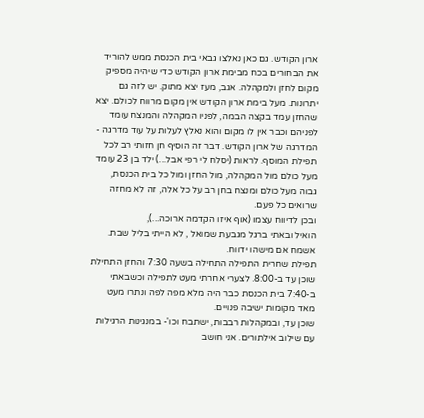ארון הקודש. גם כאן נאלצו גבאי בית הכנסת ממש להוריד את הבחורים בכח מבימת ארון הקודש כדי שיהיה מספיק מקום לחזן ולמקהלה. אגב, מעז יצא מתוק. יש לזה גם יתרונות. מעל בימת ארון הקודש אין מקום מרווח לכולם. יצא שהחזן עמד בקצה הבמה, לפניו המקהלה והמנצח עומד לפניהם וכבר אין לו מקום והוא נאלץ לעלות על עוד מדרגה - המדרגה של ארון הקודש. דבר זה הוסיף חן חזותי רב לכל תפילת המוסף. לראות (יסלח לי רפי אבל...) ילד בן 23 עומד מעל כולם מול המקהלה, מול החזן ומול כל בית הכנסת, גבוה מעל כולם ומנצח בחן רב על כל אלה, זה לא מחזה שרואים כל פעם.
ובכן לדיווח עצמו (אוף איזו הקדמה ארוכה...),
הואיל ובאתי ברגל מגבעת שמואל , לא הייתי בליל שבת. אשמח אם מישהו ידווח.
תפילת שחרית התפילה התחילה בשעה 7:30 והחזן התחילת שוכן עד ב-8:00. לצערי אחרתי מעט לתפילה וכשבאתי ב-7:40 בית הכנסת כבר היה מלא מפה לפה ונתרו מעט מאד מקומות ישיבה פנויים.
שוכן עד, ובמקהלות רבבות, ישתבח וכו'- במנגינות הרגילות עם שילוב אילתורים. אני חושב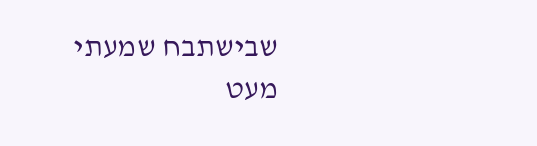שבישתבח שמעתי מעט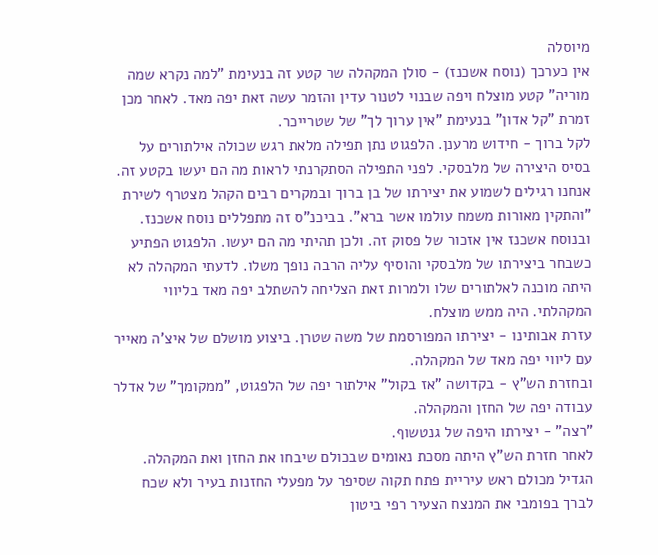מיוסלה
אין כערכך (נוסח אשכנז) - סולן המקהלה שר קטע זה בנעימת "למה נקרא שמה מוריה" קטע מוצלח ויפה שבנוי לטנור עדין והזמר עשה זאת יפה מאד. לאחר מכן זמרת "קל אדון" בנעימת "אין ערוך לך" של שטרייכר.
לקל ברוך - חידוש מרענן. הלפגוט נתן תפילה מלאת רגש שכולה אילתורים על בסיס היצירה של מלבסקי. לפני התפילה הסתקרנתי לראות מה הם יעשו בקטע זה. אנחנו רגילים לשמוע את יצירתו של בן ברוך ובמקרים רבים הקהל מצטרף לשירת "והתקין מאורות משמח עולמו אשר ברא". בביכנ"ס זה מתפללים נוסח אשכנז. ובנוסח אשכנז אין אזכור של פסוק זה. ולכן תהיתי מה הם יעשו. הלפגוט הפתיע כשבחר ביצירתו של מלבסקי והוסיף עליה הרבה נופך משלו. לדעתי המקהלה לא היתה מוכנה לאלתורים שלו ולמרות זאת הצליחה להשתלב יפה מאד בליווי המקהלתי. היה ממש מוצלח.
עזרת אבותינו - יצירתו המפורסמת של משה שטרן. ביצוע מושלם של איצ'ה מאייר עם ליווי יפה מאד של המקהלה.
ובחזרת הש"ץ - בקדושה "אז בקול" אילתור יפה של הלפגוט, "ממקומך" של אדלר עבודה יפה של החזן והמקהלה.
"רצה" - יצירתו היפה של גנטשוף.
לאחר חזרת הש"ץ היתה מסכת נאומים שבכולם שיבחו את החזן ואת המקהלה. הגדיל מכולם ראש עיריית פתח תקוה שסיפר על מפעלי החזנות בעיר ולא שכח לברך בפומבי את המנצח הצעיר רפי ביטון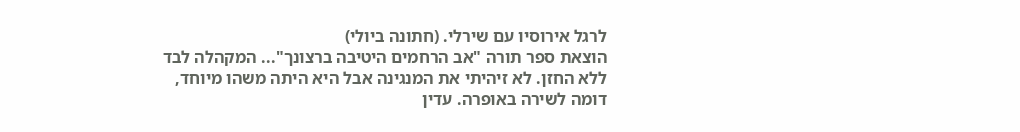לרגל אירוסיו עם שירלי. (חתונה ביולי)
הוצאת ספר תורה "אב הרחמים היטיבה ברצונך"... המקהלה לבד ללא החזן. לא זיהיתי את המנגינה אבל היא היתה משהו מיוחד, דומה לשירה באופרה. עדין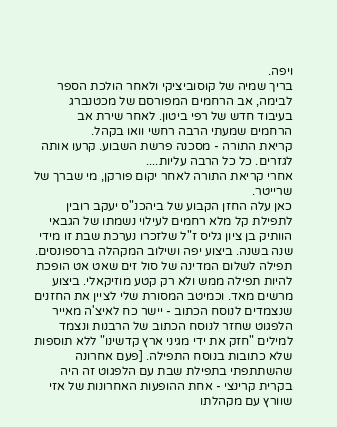ויפה.
בריך שמיה של קוסוביציקי ולאחר הולכת הספר לבימה, אב הרחמים המפורסם של מכטנברג בעיבוד חדש של רפי ביטון. לאחר שירת אב הרחמים שמעתי הרבה רחשי וואו בקהל.
קריאת התורה - מסכנה פרשת השבוע. קרעו אותה לגזרים. כל כל הרבה עליות....
אחרי קריאת התורה לאחר יקום פורקן, מי שברך של שרייטר.
כאן עלה החזן הקבוע של ביהכנ"ס יעקב רובין לתפילת קל מלא רחמים לעילוי נשמתו של הגבאי הוותיק בן ציון גליס ז"ל שלזכרו נערכת שבת זו מידי שנה בשנה. ביצוע יפה ושילוב המקהלה ברספונסים.
תפילה לשלום המדינה של סול זים שאט אט הופכת להיות תפילה ממש ולא רק קטע מוזיקאלי. ביצוע מרשים מאד. וכמיטב המסורת שלי לציין את החזנים שנצמדים לנוסח הכתוב - יישר כח לאיצ'ה מאייר הלפגוט שחזר לנוסח הכתוב של הרבנות ונצמד למילים "חזק את ידי מגיני ארץ קדשינו" ללא תוספות שלא כתובות בנוסח התפילה. [פעם אחרונה שהשתתפתי בתפילת שבת עם הלפגוט זה היה בקרית קרינצי - אחת ההופעות האחרונות של אזי שוורץ עם מקהלתו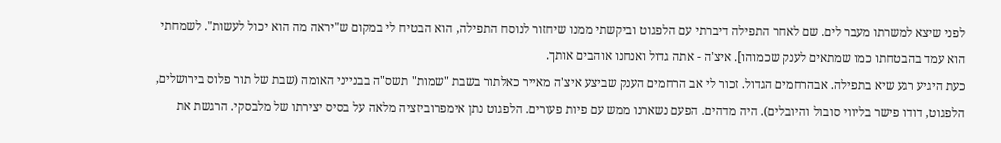לפני שיצא למשרתו מעבר לים. שם לאחר התפילה דיברתי עם הלפגוט וביקשתי ממנו שיחזור לנוסח התפילה, הוא הבטיח לי במקום ש"יראה מה הוא יכול לעשות". לשמחתי הוא עמד בהבטחתו כמו שמתאים לענק שכמוהו]. איצ'ה - אתה גדול ואנחנו אוהבים אותך.
כעת היגיע רגע שיא בתפילה. אבהרחמים הגדול. זכור לי אב הרחמים הענק שביצע איצ'ה מאייר כאלתור בשבת "שמות" תשס"ה בבנייני האומה (שבת של תור פלוס בירושלים, הלפגוט, דודו פישר בליווי סובול והיובלים). היה מדהים. הפעם נשארנו ממש עם פיות פעורים. הלפגוט נתן אימפרוביזציה מלאה על בסיס יצירתו של מלבסקי. הרגשת את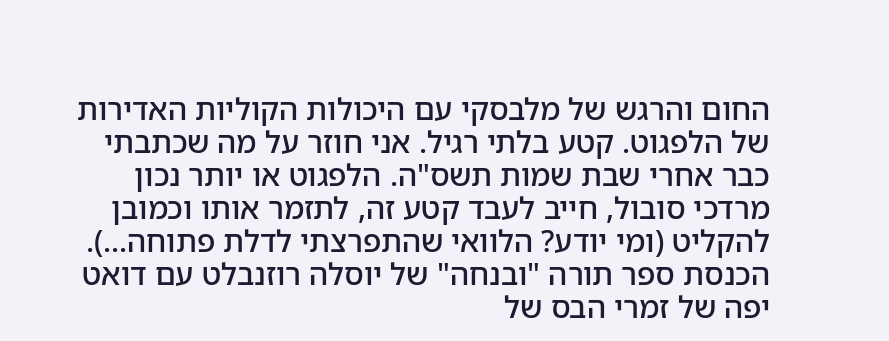החום והרגש של מלבסקי עם היכולות הקוליות האדירות של הלפגוט. קטע בלתי רגיל. אני חוזר על מה שכתבתי כבר אחרי שבת שמות תשס"ה. הלפגוט או יותר נכון מרדכי סובול, חייב לעבד קטע זה, לתזמר אותו וכמובן להקליט (ומי יודע? הלוואי שהתפרצתי לדלת פתוחה...). הכנסת ספר תורה "ובנחה" של יוסלה רוזנבלט עם דואט יפה של זמרי הבס של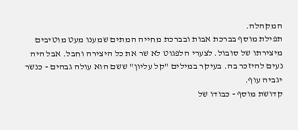המקהלה.
תפילת מוסף בברכת אבות ובברכת מחייה המתים שמענו מעט מוטיבים מיצירתו של סובול. לצערי הלפגוט לא שר את כל היצירה וחבל. אבל היה נעים להיזכר בה. בעיקר במילים "קל עליון" ששם הוא עולה גבהים - כנשר יגביה עוף.
קדושת מוסף - כבודו של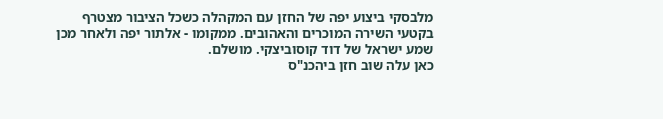מלבסקי ביצוע יפה של החזן עם המקהלה כשכל הציבור מצטרף בקטעי השירה המוכרים והאהובים. ממקומו - אלתור יפה ולאחר מכן שמע ישראל של דוד קוסוביצקי. מושלם.
כאן עלה שוב חזן ביהכנ"ס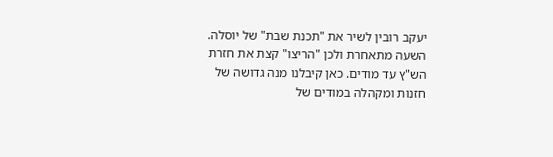יעקב רובין לשיר את "תכנת שבת" של יוסלה.
השעה מתאחרת ולכן "הריצו" קצת את חזרת הש"ץ עד מודים. כאן קיבלנו מנה גדושה של חזנות ומקהלה במודים של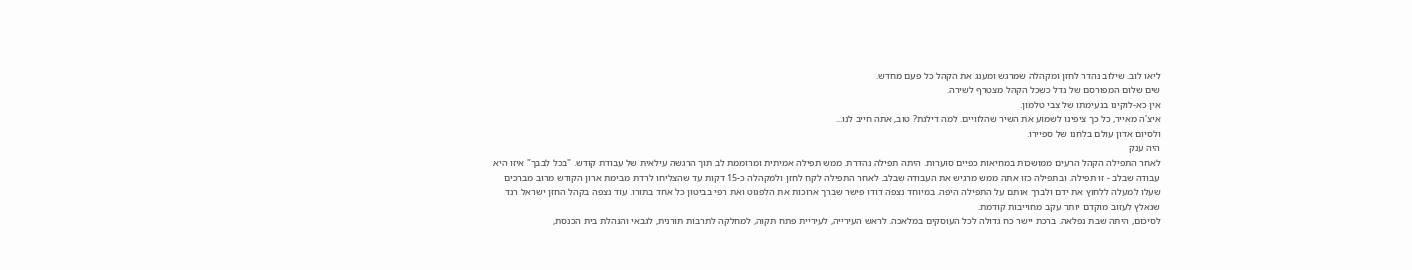ליאו לוב. שילוב נהדר לחזן ומקהלה שמרגש ומענג את הקהל כל פעם מחדש.
שים שלום המפורסם של נדל כשכל הקהל מצטרף לשירה.
אין כא-לוקינו בנעימתו של צבי טלמון.
איצ'ה מאייר, כל כך ציפינו לשמוע את השיר שהלוויים. למה דילגת? טוב, אתה חייב לנו...
ולסיום אדון עולם בלחנו של ספיירו.
היה ענק
לאחר התפילה הקהל הרעים ממושכות במחיאות כפיים סוערות. היתה תפילה נהדרת. ממש תפילה אמיתית ומרוממת לב תוך הרגשה עילאית של עבודת קודש. "בכל לבבך" איזו היא עבודה שבלב - זו תפילה. ובתפילה כזו אתה ממש מרגיש את העבודה שבלב. לאחר התפילה לקח לחזן ולמקהלה כ-15 דקות עד שהצליחו לרדת מבימת ארון הקודש מרוב מברכים שעלו למעלה ללחוץ את ידם ולברך אותם על התפילה היפה. במיוחד נצפה דודו פישר שברך ארוכות את הלפגוט ואת רפי בביטון כל אחד בתורו. עוד נצפה בקהל החזן ישראל רנד שנאלץ לעזוב מוקדם יותר עקב מחוייבות קודמת.
לסיכום, היתה שבת נפלאה. ברכת יישר כח גדולה לכל העוסקים במלאכה. לראש העירייה, לעיריית פתח תקוה, למחלקה לתרבות תורנית, לגבאי והנהלת בית הכנסת,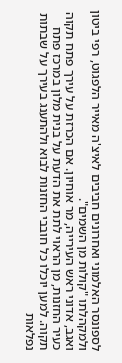לספונסר האלמוני ואחרונים חביבים לאיצ'ה מאייר הלפגוט, רפי ביטון ולמקהלתו "קולות מן השמים".
ואגב, אדוני ראש העירייה, מר אוחיון. אם הכרזת על עירך פתח תקוה כעיר החזנות, מן הראוי לתת את הדעת על בנית מלון במרכז פתח תקוה. למען יוכלו כל חובבי החזנות לבוא ולהתענג בעירך על שבתות נפלאות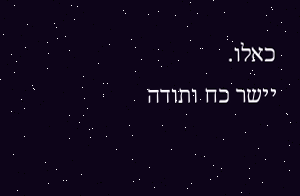כאלו.
יישר כח ותודה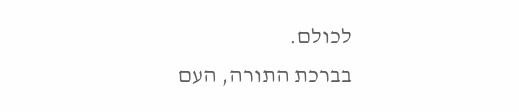לכולם.
בברכת התורה, העם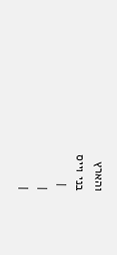והארץ
בני וייס
 |
|
|